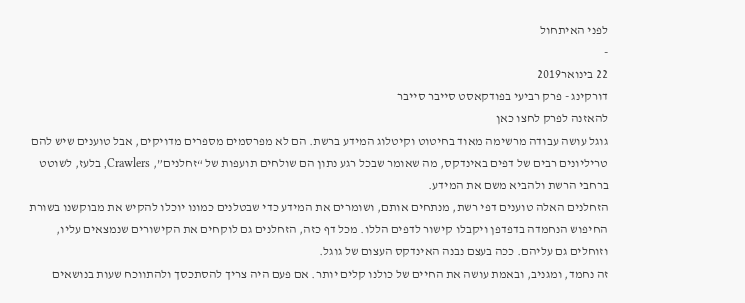לפני האיתחול
-
22 בינואר2019
דורקינג - פרק רביעי בפודקאסט סייבר סייבר
להאזנה לפרק לחצו כאן
גוגל עושה עבודה מרשימה מאוד בחיטוט וקיטלוג המידע ברשת. הם לא מפרסמים מספרים מדויקים, אבל טוענים שיש להם טריליונים רבים של דפים באינדקס, מה שאומר שבכל רגע נתון הם שולחים תועפות של “זחלנים”, Crawlers, בלעז, לשוטט ברחבי הרשת ולהביא משם את המידע.
הזחלנים האלה טוענים דפי רשת, מנתחים אותם, ושומרים את המידע כדי שבטלנים כמונו יוכלו להקיש את מבוקשנו בשורת החיפוש הנחמדה בדפדפן ויקבלו קישור לדפים הללו. מכל דף כזה, הזחלנים גם לוקחים את הקישורים שנמצאים עליו, וזוחלים גם עליהם. ככה בעצם נבנה האינדקס העצום של גוגל.
זה נחמד, ומגניב, ובאמת עושה את החיים של כולנו קלים יותר. אם פעם היה צריך להסתכסך ולהתווכח שעות בנושאים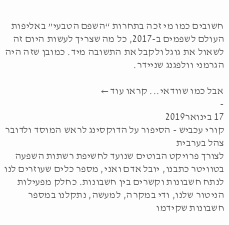חשובים כמו מי זכה בתחרות “השפם הטבעי” באליפות העולם לשפמים ב-2017, כל מה שצריך לעשות היום זה לשאול את גוגל ולקבל את התשובה מיד. כמובן שזה היה הגרמני וולפגנג שניידר.

אבל כמו שוודאי... קראו עוד ←
-
17 בינואר2019
קורי עכביש - הסיפור על הדוקסינג לראש המוסד ולדובר צהל בערבית
לצורך פרויקט הבוטים שנועד לחשיפת רשתות השפעה בטוויטר כתבנו, יובל אדם ואני, מספר כלים שעוזרים לנו לנתח חשבונות וקשרים בין חשבונות. כחלק מפעילות הניטור שלנו, ודי במקרה, למעשה, נתקלנו במספר חשבונות שקידמו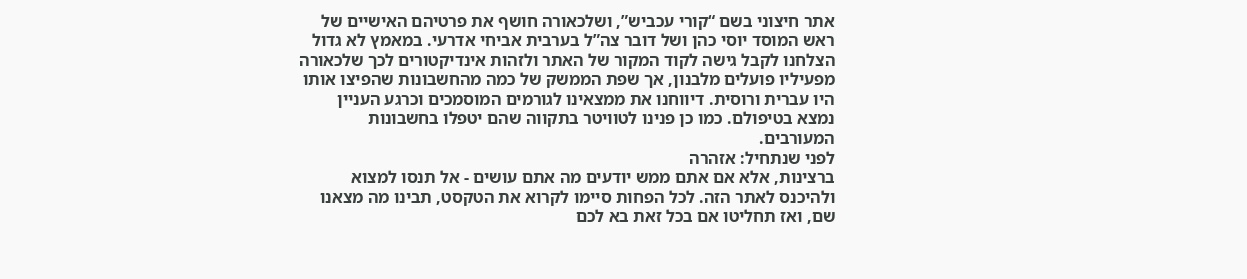אתר חיצוני בשם “קורי עכביש”, ושלכאורה חושף את פרטיהם האישיים של ראש המוסד יוסי כהן ושל דובר צה”ל בערבית אביחי אדרעי. במאמץ לא גדול הצלחנו לקבל גישה לקוד המקור של האתר ולזהות אינדיקטורים לכך שלכאורה מפעיליו פועלים מלבנון, אך שפת הממשק של כמה מהחשבונות שהפיצו אותו היו עברית ורוסית. דיווחנו את ממצאינו לגורמים המוסמכים וכרגע העניין נמצא בטיפולם. כמו כן פנינו לטוויטר בתקווה שהם יטפלו בחשבונות המעורבים.
לפני שנתחיל: אזהרה
ברצינות, אלא אם אתם ממש יודעים מה אתם עושים - אל תנסו למצוא ולהיכנס לאתר הזה. לכל הפחות סיימו לקרוא את הטקסט, תבינו מה מצאנו שם, ואז תחליטו אם בכל זאת בא לכם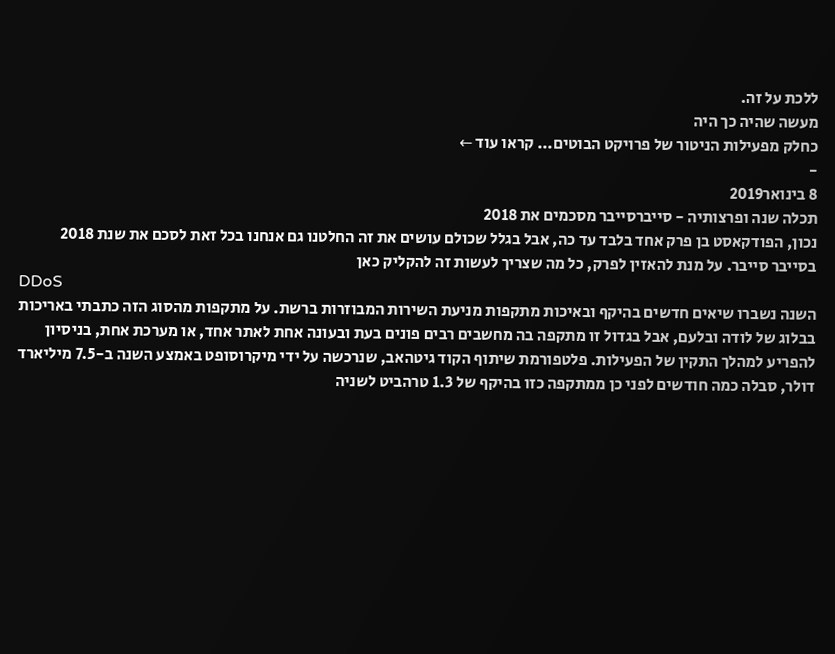ללכת על זה.
מעשה שהיה כך היה
כחלק מפעילות הניטור של פרויקט הבוטים... קראו עוד ←
-
8 בינואר2019
תכלה שנה ופרצותיה - סייברסייבר מסכמים את 2018
נכון, הפודקאסט בן פרק אחד בלבד עד כה, אבל בגלל שכולם עושים את זה החלטנו גם אנחנו בכל זאת לסכם את שנת 2018 בסייבר סייבר. על מנת להאזין לפרק, כל מה שצריך לעשות זה להקליק כאן
DDoS
השנה נשברו שיאים חדשים בהיקף ובאיכות מתקפות מניעת השירות המבוזרות ברשת. על מתקפות מהסוג הזה כתבתי באריכות בבלוג של לודה ובלעם, אבל בגדול זו מתקפה בה מחשבים רבים פונים בעת ובעונה אחת לאתר אחד, או מערכת אחת, בניסיון להפריע למהלך התקין של הפעילות. פלטפורמת שיתוף הקוד גיטהאב, שנרכשה על ידי מיקרוסופט באמצע השנה ב-7.5 מיליארד דולר, סבלה כמה חודשים לפני כן ממתקפה כזו בהיקף של 1.3 טרהביט לשניה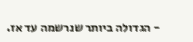- הגדולה ביותר שנרשמה עד אז.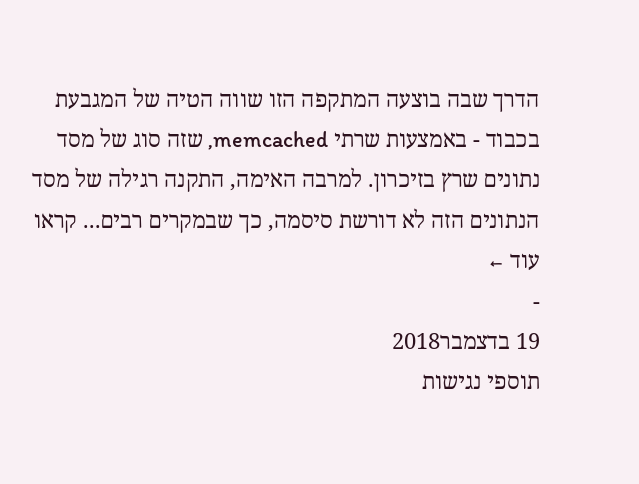הדרך שבה בוצעה המתקפה הזו שווה הטיה של המגבעת בכבוד - באמצעות שרתי memcached, שזה סוג של מסד נתונים שרץ בזיכרון. למרבה האימה, התקנה רגילה של מסד הנתונים הזה לא דורשת סיסמה, כך שבמקרים רבים... קראו עוד ←
-
19 בדצמבר2018
תוספי נגישות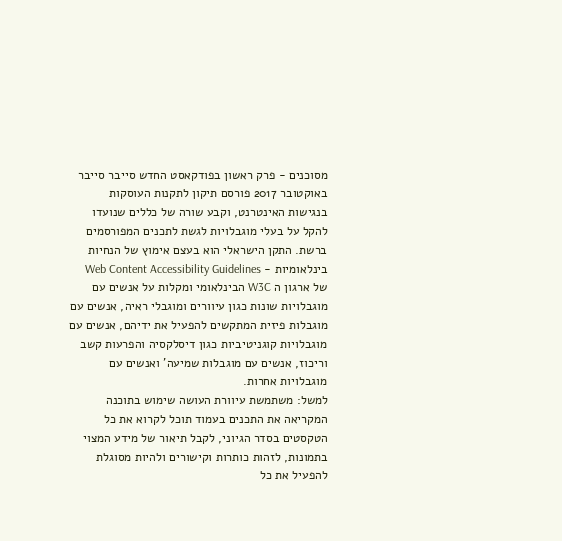מסוכנים - פרק ראשון בפודקאסט החדש סייבר סייבר
באוקטובר 2017 פורסם תיקון לתקנות העוסקות בנגישות האינטרנט, וקבע שורה של כללים שנועדו להקל על בעלי מוגבלויות לגשת לתכנים המפורסמים ברשת. התקן הישראלי הוא בעצם אימוץ של הנחיות בינלאומיות - Web Content Accessibility Guidelines של ארגון ה W3C הבינלאומי ומקלות על אנשים עם מוגבלויות שונות כגון עיוורים ומוגבלי ראיה, אנשים עם מוגבלות פיזית המתקשים להפעיל את ידיהם, אנשים עם מוגבלויות קוגניטיביות כגון דיסלקסיה והפרעות קשב וריכוז, אנשים עם מוגבלות שמיעה’ ואנשים עם מוגבלויות אחרות.
למשל: משתמשת עיוורת העושה שימוש בתוכנה המקריאה את התכנים בעמוד תוכל לקרוא את כל הטקסטים בסדר הגיוני, לקבל תיאור של מידע המצוי בתמונות, לזהות כותרות וקישורים ולהיות מסוגלת להפעיל את כל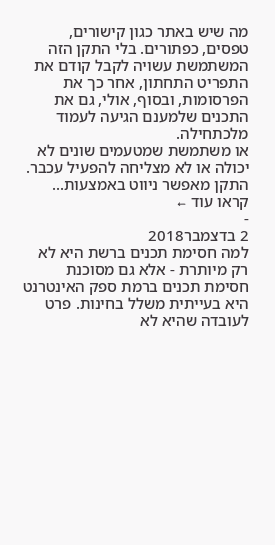מה שיש באתר כגון קישורים, טפסים, כפתורים. בלי התקן הזה המשתמשת עשויה לקבל קודם את התפריט התחתון, אחר כך את הפרסומות, ובסוף, אולי, גם את התכנים שלמענם הגיעה לעמוד מלכתחילה.
או משתמשת שמטעמים שונים לא יכולה או לא מצליחה להפעיל עכבר. התקן מאפשר ניווט באמצעות... קראו עוד ←
-
2 בדצמבר2018
למה חסימת תכנים ברשת היא לא רק מיותרת - אלא גם מסוכנת
חסימת תכנים ברמת ספק האינטרנט היא בעייתית משלל בחינות. פרט לעובדה שהיא לא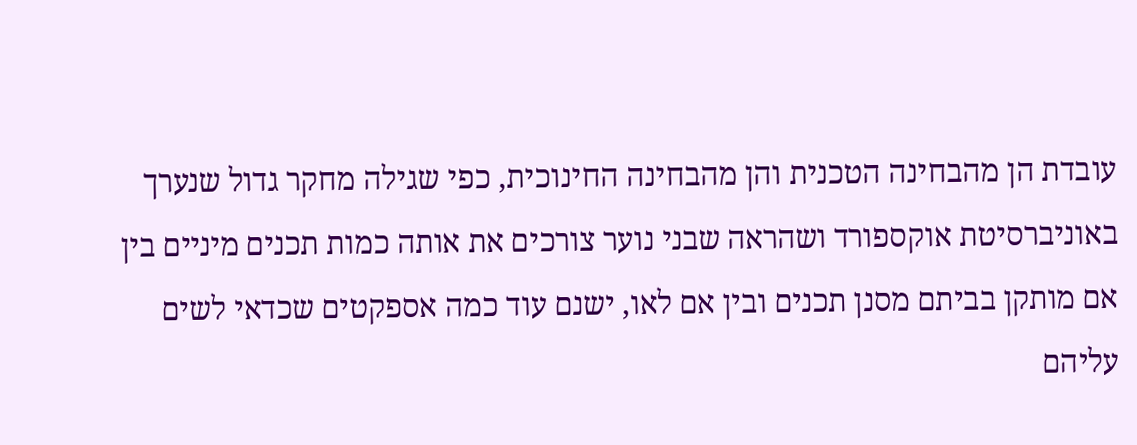עובדת הן מהבחינה הטכנית והן מהבחינה החינוכית, כפי שגילה מחקר גדול שנערך באוניברסיטת אוקספורד ושהראה שבני נוער צורכים את אותה כמות תכנים מיניים בין אם מותקן בביתם מסנן תכנים ובין אם לאו, ישנם עוד כמה אספקטים שכדאי לשים עליהם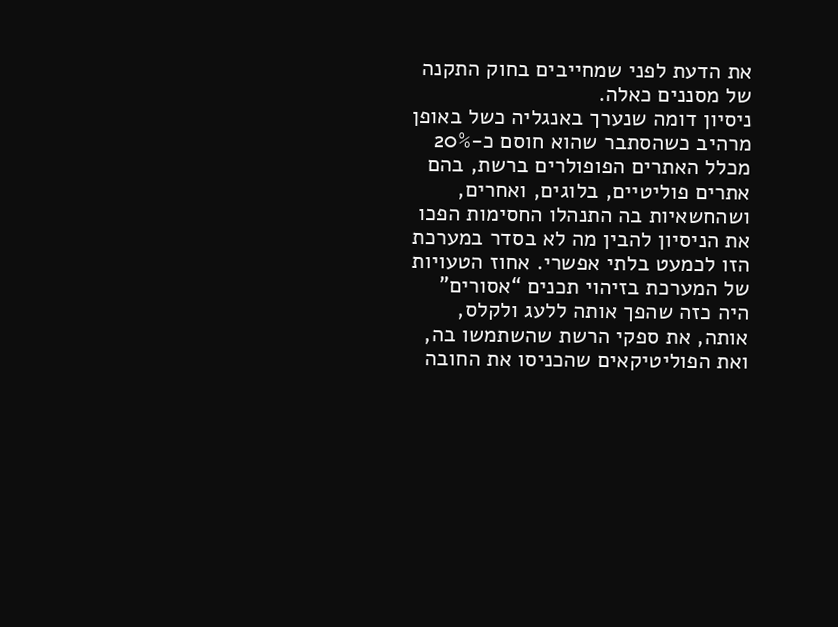את הדעת לפני שמחייבים בחוק התקנה של מסננים כאלה.
ניסיון דומה שנערך באנגליה כשל באופן מרהיב כשהסתבר שהוא חוסם כ-20% מכלל האתרים הפופולרים ברשת, בהם אתרים פוליטיים, בלוגים, ואחרים, ושהחשאיות בה התנהלו החסימות הפכו את הניסיון להבין מה לא בסדר במערכת הזו לכמעט בלתי אפשרי. אחוז הטעויות של המערכת בזיהוי תכנים “אסורים” היה כזה שהפך אותה ללעג ולקלס, אותה, את ספקי הרשת שהשתמשו בה, ואת הפוליטיקאים שהכניסו את החובה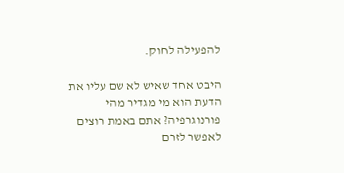להפעילה לחוק.

היבט אחד שאיש לא שם עליו את הדעת הוא מי מגדיר מהי פורנוגרפיה? אתם באמת רוצים לאפשר לזרם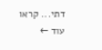דתי... קראו עוד ←